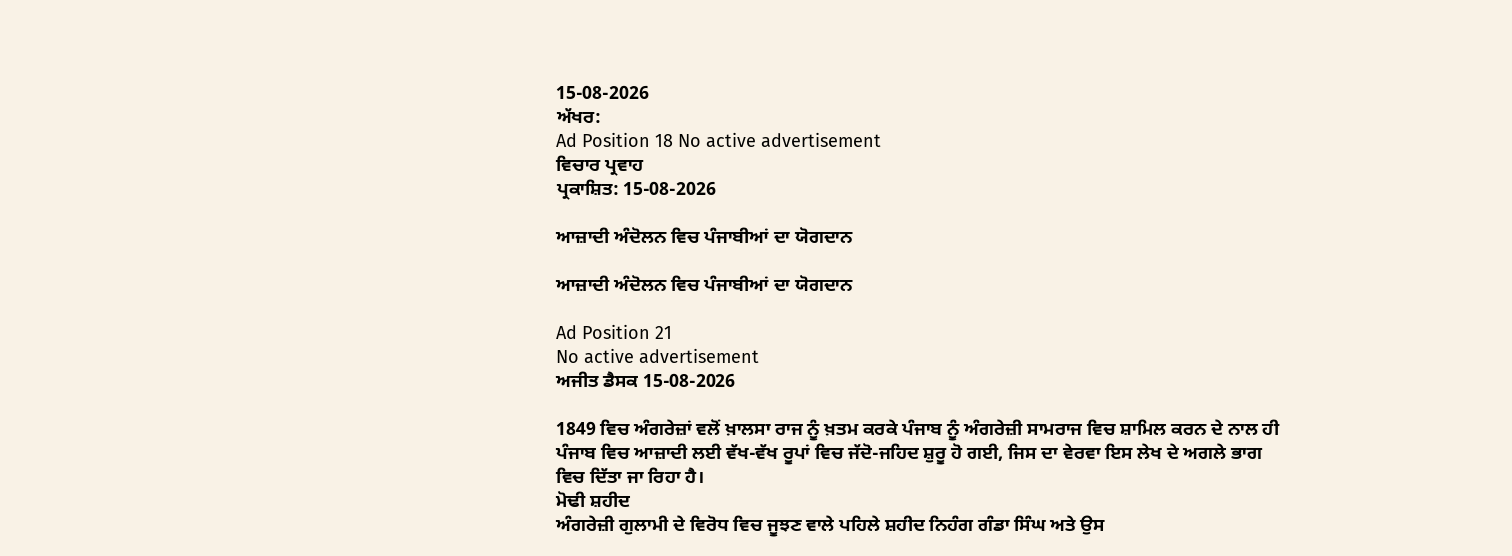15-08-2026
ਅੱਖਰ:
Ad Position 18 No active advertisement
ਵਿਚਾਰ ਪ੍ਰਵਾਹ
ਪ੍ਰਕਾਸ਼ਿਤ: 15-08-2026

ਆਜ਼ਾਦੀ ਅੰਦੋਲਨ ਵਿਚ ਪੰਜਾਬੀਆਂ ਦਾ ਯੋਗਦਾਨ

ਆਜ਼ਾਦੀ ਅੰਦੋਲਨ ਵਿਚ ਪੰਜਾਬੀਆਂ ਦਾ ਯੋਗਦਾਨ

Ad Position 21
No active advertisement
ਅਜੀਤ ਡੈਸਕ 15-08-2026

1849 ਵਿਚ ਅੰਗਰੇਜ਼ਾਂ ਵਲੋਂ ਖ਼ਾਲਸਾ ਰਾਜ ਨੂੰ ਖ਼ਤਮ ਕਰਕੇ ਪੰਜਾਬ ਨੂੰ ਅੰਗਰੇਜ਼ੀ ਸਾਮਰਾਜ ਵਿਚ ਸ਼ਾਮਿਲ ਕਰਨ ਦੇ ਨਾਲ ਹੀ ਪੰਜਾਬ ਵਿਚ ਆਜ਼ਾਦੀ ਲਈ ਵੱਖ-ਵੱਖ ਰੂਪਾਂ ਵਿਚ ਜੱਦੋ-ਜਹਿਦ ਸ਼ੁਰੂ ਹੋ ਗਈ, ਜਿਸ ਦਾ ਵੇਰਵਾ ਇਸ ਲੇਖ ਦੇ ਅਗਲੇ ਭਾਗ ਵਿਚ ਦਿੱਤਾ ਜਾ ਰਿਹਾ ਹੈ।
ਮੋਢੀ ਸ਼ਹੀਦ
ਅੰਗਰੇਜ਼ੀ ਗੁਲਾਮੀ ਦੇ ਵਿਰੋਧ ਵਿਚ ਜੂਝਣ ਵਾਲੇ ਪਹਿਲੇ ਸ਼ਹੀਦ ਨਿਹੰਗ ਗੰਡਾ ਸਿੰਘ ਅਤੇ ਉਸ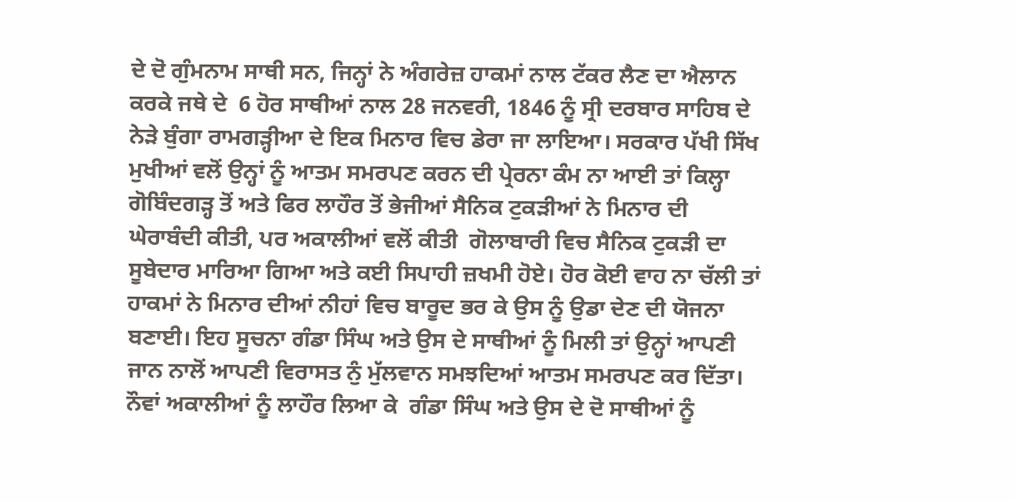ਦੇ ਦੋ ਗੁੰਮਨਾਮ ਸਾਥੀ ਸਨ, ਜਿਨ੍ਹਾਂ ਨੇ ਅੰਗਰੇਜ਼ ਹਾਕਮਾਂ ਨਾਲ ਟੱਕਰ ਲੈਣ ਦਾ ਐਲਾਨ ਕਰਕੇ ਜਥੇ ਦੇ  6 ਹੋਰ ਸਾਥੀਆਂ ਨਾਲ 28 ਜਨਵਰੀ, 1846 ਨੂੰ ਸ੍ਰੀ ਦਰਬਾਰ ਸਾਹਿਬ ਦੇ ਨੇੜੇ ਬੁੰਗਾ ਰਾਮਗੜ੍ਹੀਆ ਦੇ ਇਕ ਮਿਨਾਰ ਵਿਚ ਡੇਰਾ ਜਾ ਲਾਇਆ। ਸਰਕਾਰ ਪੱਖੀ ਸਿੱਖ ਮੁਖੀਆਂ ਵਲੋਂ ਉਨ੍ਹਾਂ ਨੂੰ ਆਤਮ ਸਮਰਪਣ ਕਰਨ ਦੀ ਪ੍ਰੇਰਨਾ ਕੰਮ ਨਾ ਆਈ ਤਾਂ ਕਿਲ੍ਹਾ ਗੋਬਿੰਦਗੜ੍ਹ ਤੋਂ ਅਤੇ ਫਿਰ ਲਾਹੌਰ ਤੋਂ ਭੇਜੀਆਂ ਸੈਨਿਕ ਟੁਕੜੀਆਂ ਨੇ ਮਿਨਾਰ ਦੀ ਘੇਰਾਬੰਦੀ ਕੀਤੀ, ਪਰ ਅਕਾਲੀਆਂ ਵਲੋਂ ਕੀਤੀ  ਗੋਲਾਬਾਰੀ ਵਿਚ ਸੈਨਿਕ ਟੁਕੜੀ ਦਾ ਸੂਬੇਦਾਰ ਮਾਰਿਆ ਗਿਆ ਅਤੇ ਕਈ ਸਿਪਾਹੀ ਜ਼ਖਮੀ ਹੋਏ। ਹੋਰ ਕੋਈ ਵਾਹ ਨਾ ਚੱਲੀ ਤਾਂ ਹਾਕਮਾਂ ਨੇ ਮਿਨਾਰ ਦੀਆਂ ਨੀਹਾਂ ਵਿਚ ਬਾਰੂਦ ਭਰ ਕੇ ਉਸ ਨੂੰ ਉਡਾ ਦੇਣ ਦੀ ਯੋਜਨਾ ਬਣਾਈ। ਇਹ ਸੂਚਨਾ ਗੰਡਾ ਸਿੰਘ ਅਤੇ ਉਸ ਦੇ ਸਾਥੀਆਂ ਨੂੰ ਮਿਲੀ ਤਾਂ ਉਨ੍ਹਾਂ ਆਪਣੀ ਜਾਨ ਨਾਲੋਂ ਆਪਣੀ ਵਿਰਾਸਤ ਨੁੰ ਮੁੱਲਵਾਨ ਸਮਝਦਿਆਂ ਆਤਮ ਸਮਰਪਣ ਕਰ ਦਿੱਤਾ। ਨੌਵਾਂ ਅਕਾਲੀਆਂ ਨੂੰ ਲਾਹੌਰ ਲਿਆ ਕੇ  ਗੰਡਾ ਸਿੰਘ ਅਤੇ ਉਸ ਦੇ ਦੋ ਸਾਥੀਆਂ ਨੂੰ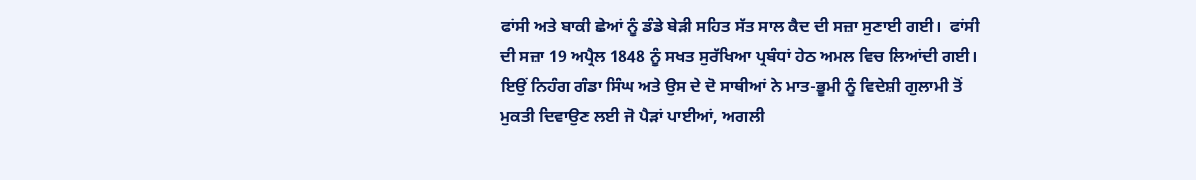ਫਾਂਸੀ ਅਤੇ ਬਾਕੀ ਛੇਆਂ ਨੂੰ ਡੰਡੇ ਬੇੜੀ ਸਹਿਤ ਸੱਤ ਸਾਲ ਕੈਦ ਦੀ ਸਜ਼ਾ ਸੁਣਾਈ ਗਈ।  ਫਾਂਸੀ ਦੀ ਸਜ਼ਾ 19 ਅਪ੍ਰੈਲ 1848 ਨੂੰ ਸਖਤ ਸੁਰੱਖਿਆ ਪ੍ਰਬੰਧਾਂ ਹੇਠ ਅਮਲ ਵਿਚ ਲਿਆਂਦੀ ਗਈ। ਇਉਂ ਨਿਹੰਗ ਗੰਡਾ ਸਿੰਘ ਅਤੇ ਉਸ ਦੇ ਦੋ ਸਾਥੀਆਂ ਨੇ ਮਾਤ-ਭੂਮੀ ਨੂੰ ਵਿਦੇਸ਼ੀ ਗੁਲਾਮੀ ਤੋਂ ਮੁਕਤੀ ਦਿਵਾਉਣ ਲਈ ਜੋ ਪੈੜਾਂ ਪਾਈਆਂ, ਅਗਲੀ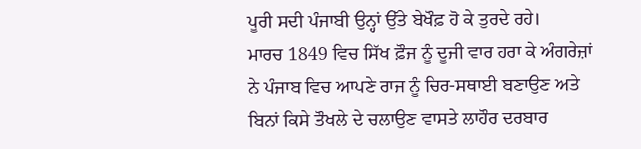ਪੂਰੀ ਸਦੀ ਪੰਜਾਬੀ ਉਨ੍ਹਾਂ ਉੱਤੇ ਬੇਖੌਫ਼ ਹੋ ਕੇ ਤੁਰਦੇ ਰਹੇ।
ਮਾਰਚ 1849 ਵਿਚ ਸਿੱਖ ਫ਼ੌਜ ਨੂੰ ਦੂਜੀ ਵਾਰ ਹਰਾ ਕੇ ਅੰਗਰੇਜ਼ਾਂ ਨੇ ਪੰਜਾਬ ਵਿਚ ਆਪਣੇ ਰਾਜ ਨੂੰ ਚਿਰ-ਸਥਾਈ ਬਣਾਉਣ ਅਤੇ ਬਿਨਾਂ ਕਿਸੇ ਤੌਖਲੇ ਦੇ ਚਲਾਉਣ ਵਾਸਤੇ ਲਾਹੌਰ ਦਰਬਾਰ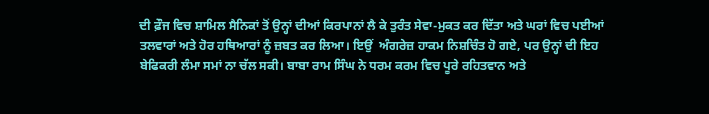ਦੀ ਫ਼ੌਜ ਵਿਚ ਸ਼ਾਮਿਲ ਸੈਨਿਕਾਂ ਤੋਂ ਉਨ੍ਹਾਂ ਦੀਆਂ ਕਿਰਪਾਨਾਂ ਲੈ ਕੇ ਤੁਰੰਤ ਸੇਵਾ-ਮੁਕਤ ਕਰ ਦਿੱਤਾ ਅਤੇ ਘਰਾਂ ਵਿਚ ਪਈਆਂ ਤਲਵਾਰਾਂ ਅਤੇ ਹੋਰ ਹਥਿਆਰਾਂ ਨੂੰ ਜ਼ਬਤ ਕਰ ਲਿਆ। ਇਉਂ  ਅੰਗਰੇਜ਼ ਹਾਕਮ ਨਿਸ਼ਚਿੰਤ ਹੋ ਗਏ, ਪਰ ਉਨ੍ਹਾਂ ਦੀ ਇਹ ਬੇਫਿਕਰੀ ਲੰਮਾ ਸਮਾਂ ਨਾ ਚੱਲ ਸਕੀ। ਬਾਬਾ ਰਾਮ ਸਿੰਘ ਨੇ ਧਰਮ ਕਰਮ ਵਿਚ ਪੂਰੇ ਰਹਿਤਵਾਨ ਅਤੇ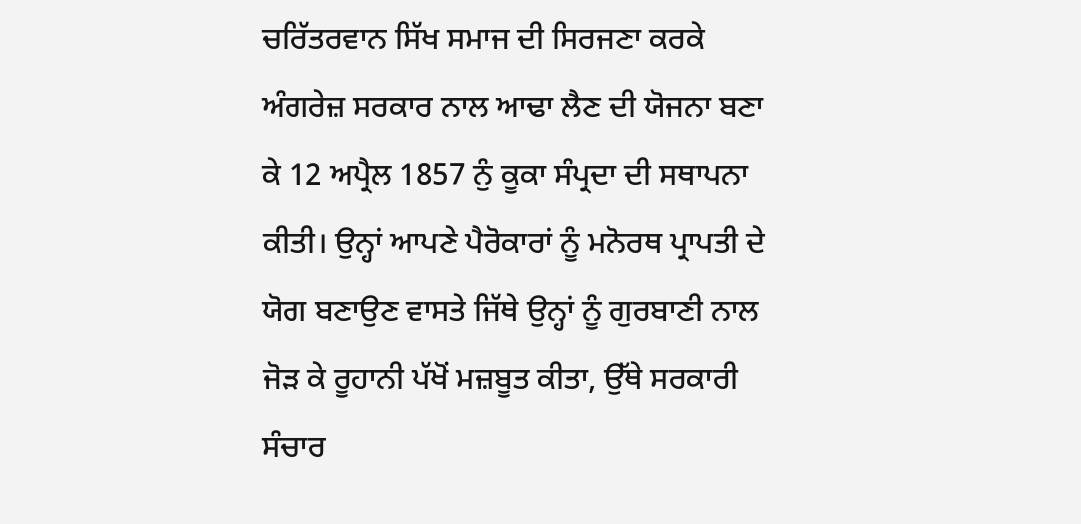ਚਰਿੱਤਰਵਾਨ ਸਿੱਖ ਸਮਾਜ ਦੀ ਸਿਰਜਣਾ ਕਰਕੇ ਅੰਗਰੇਜ਼ ਸਰਕਾਰ ਨਾਲ ਆਢਾ ਲੈਣ ਦੀ ਯੋਜਨਾ ਬਣਾ ਕੇ 12 ਅਪ੍ਰੈਲ 1857 ਨੁੰ ਕੂਕਾ ਸੰਪ੍ਰਦਾ ਦੀ ਸਥਾਪਨਾ ਕੀਤੀ। ਉਨ੍ਹਾਂ ਆਪਣੇ ਪੈਰੋਕਾਰਾਂ ਨੂੰ ਮਨੋਰਥ ਪ੍ਰਾਪਤੀ ਦੇ ਯੋਗ ਬਣਾਉਣ ਵਾਸਤੇ ਜਿੱਥੇ ਉਨ੍ਹਾਂ ਨੂੰ ਗੁਰਬਾਣੀ ਨਾਲ ਜੋੜ ਕੇ ਰੂਹਾਨੀ ਪੱਖੋਂ ਮਜ਼ਬੂਤ ਕੀਤਾ, ਉੱਥੇ ਸਰਕਾਰੀ ਸੰਚਾਰ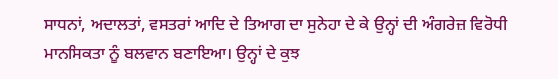ਸਾਧਨਾਂ, ਅਦਾਲਤਾਂ, ਵਸਤਰਾਂ ਆਦਿ ਦੇ ਤਿਆਗ ਦਾ ਸੁਨੇਹਾ ਦੇ ਕੇ ਉਨ੍ਹਾਂ ਦੀ ਅੰਗਰੇਜ਼ ਵਿਰੋਧੀ ਮਾਨਸਿਕਤਾ ਨੂੰ ਬਲਵਾਨ ਬਣਾਇਆ। ਉਨ੍ਹਾਂ ਦੇ ਕੁਝ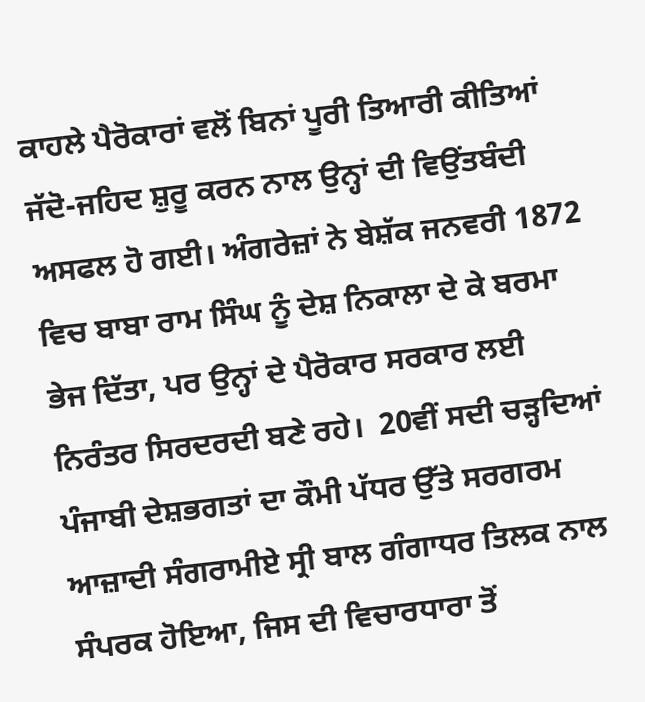ਕਾਹਲੇ ਪੈਰੋਕਾਰਾਂ ਵਲੋਂ ਬਿਨਾਂ ਪੂਰੀ ਤਿਆਰੀ ਕੀਤਿਆਂ ਜੱਦੋ-ਜਹਿਦ ਸ਼ੁਰੂ ਕਰਨ ਨਾਲ ਉਨ੍ਹਾਂ ਦੀ ਵਿਉਂਤਬੰਦੀ ਅਸਫਲ ਹੋ ਗਈ। ਅੰਗਰੇਜ਼ਾਂ ਨੇ ਬੇਸ਼ੱਕ ਜਨਵਰੀ 1872 ਵਿਚ ਬਾਬਾ ਰਾਮ ਸਿੰਘ ਨੂੰ ਦੇਸ਼ ਨਿਕਾਲਾ ਦੇ ਕੇ ਬਰਮਾ ਭੇਜ ਦਿੱਤਾ, ਪਰ ਉਨ੍ਹਾਂ ਦੇ ਪੈਰੋਕਾਰ ਸਰਕਾਰ ਲਈ ਨਿਰੰਤਰ ਸਿਰਦਰਦੀ ਬਣੇ ਰਹੇ।  20ਵੀਂ ਸਦੀ ਚੜ੍ਹਦਿਆਂ  ਪੰਜਾਬੀ ਦੇਸ਼ਭਗਤਾਂ ਦਾ ਕੌਮੀ ਪੱਧਰ ਉੱਤੇ ਸਰਗਰਮ ਆਜ਼ਾਦੀ ਸੰਗਰਾਮੀਏ ਸ੍ਰੀ ਬਾਲ ਗੰਗਾਧਰ ਤਿਲਕ ਨਾਲ ਸੰਪਰਕ ਹੋਇਆ, ਜਿਸ ਦੀ ਵਿਚਾਰਧਾਰਾ ਤੋਂ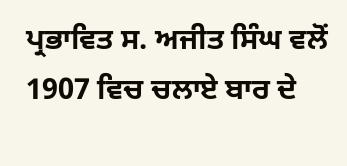ਪ੍ਰਭਾਵਿਤ ਸ. ਅਜੀਤ ਸਿੰਘ ਵਲੋਂ 1907 ਵਿਚ ਚਲਾਏ ਬਾਰ ਦੇ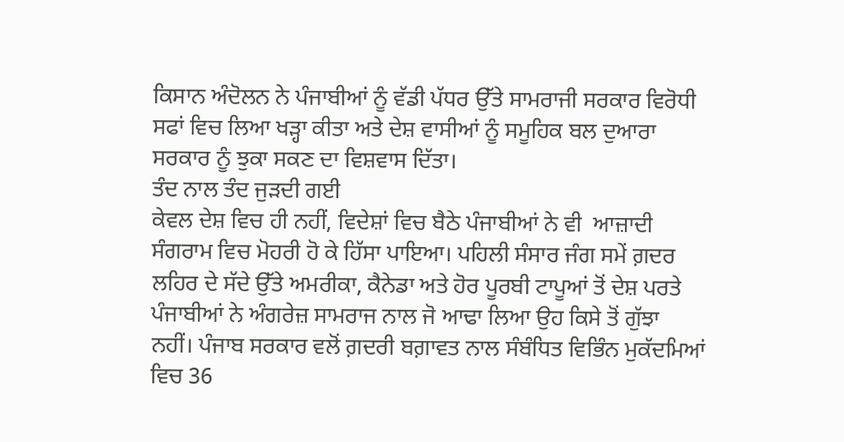ਕਿਸਾਨ ਅੰਦੋਲਨ ਨੇ ਪੰਜਾਬੀਆਂ ਨੂੰ ਵੱਡੀ ਪੱਧਰ ਉੱਤੇ ਸਾਮਰਾਜੀ ਸਰਕਾਰ ਵਿਰੋਧੀ ਸਫਾਂ ਵਿਚ ਲਿਆ ਖੜ੍ਹਾ ਕੀਤਾ ਅਤੇ ਦੇਸ਼ ਵਾਸੀਆਂ ਨੂੰ ਸਮੂਹਿਕ ਬਲ ਦੁਆਰਾ ਸਰਕਾਰ ਨੂੰ ਝੁਕਾ ਸਕਣ ਦਾ ਵਿਸ਼ਵਾਸ ਦਿੱਤਾ।
ਤੰਦ ਨਾਲ ਤੰਦ ਜੁੜਦੀ ਗਈ
ਕੇਵਲ ਦੇਸ਼ ਵਿਚ ਹੀ ਨਹੀਂ, ਵਿਦੇਸ਼ਾਂ ਵਿਚ ਬੈਠੇ ਪੰਜਾਬੀਆਂ ਨੇ ਵੀ  ਆਜ਼ਾਦੀ ਸੰਗਰਾਮ ਵਿਚ ਮੋਹਰੀ ਹੋ ਕੇ ਹਿੱਸਾ ਪਾਇਆ। ਪਹਿਲੀ ਸੰਸਾਰ ਜੰਗ ਸਮੇਂ ਗ਼ਦਰ ਲਹਿਰ ਦੇ ਸੱਦੇ ਉੱਤੇ ਅਮਰੀਕਾ, ਕੈਨੇਡਾ ਅਤੇ ਹੋਰ ਪੂਰਬੀ ਟਾਪੂਆਂ ਤੋਂ ਦੇਸ਼ ਪਰਤੇ ਪੰਜਾਬੀਆਂ ਨੇ ਅੰਗਰੇਜ਼ ਸਾਮਰਾਜ ਨਾਲ ਜੋ ਆਢਾ ਲਿਆ ਉਹ ਕਿਸੇ ਤੋਂ ਗੁੱਝਾ ਨਹੀਂ। ਪੰਜਾਬ ਸਰਕਾਰ ਵਲੋਂ ਗ਼ਦਰੀ ਬਗ਼ਾਵਤ ਨਾਲ ਸੰਬੰਧਿਤ ਵਿਭਿੰਨ ਮੁਕੱਦਮਿਆਂ ਵਿਚ 36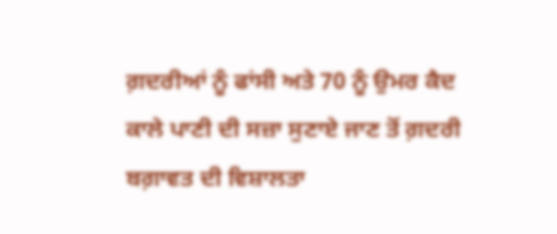ਗ਼ਦਰੀਆਂ ਨੂੰ ਫਾਂਸੀ ਅਤੇ 70 ਨੂੰ ਉਮਰ ਕੈਦ ਕਾਲੇ ਪਾਣੀ ਦੀ ਸਜ਼ਾ ਸੁਣਾਏ ਜਾਣ ਤੋਂ ਗ਼ਦਰੀ ਬਗ਼ਾਵਤ ਦੀ ਵਿਸ਼ਾਲਤਾ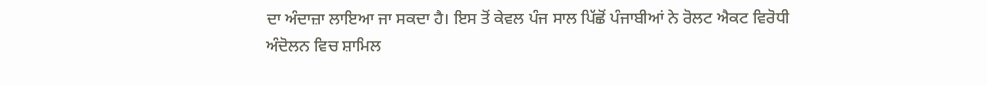ਦਾ ਅੰਦਾਜ਼ਾ ਲਾਇਆ ਜਾ ਸਕਦਾ ਹੈ। ਇਸ ਤੋਂ ਕੇਵਲ ਪੰਜ ਸਾਲ ਪਿੱਛੋਂ ਪੰਜਾਬੀਆਂ ਨੇ ਰੋਲਟ ਐਕਟ ਵਿਰੋਧੀ ਅੰਦੋਲਨ ਵਿਚ ਸ਼ਾਮਿਲ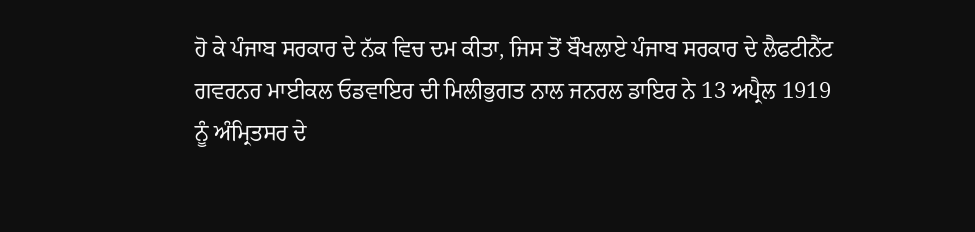ਹੋ ਕੇ ਪੰਜਾਬ ਸਰਕਾਰ ਦੇ ਨੱਕ ਵਿਚ ਦਮ ਕੀਤਾ, ਜਿਸ ਤੋਂ ਬੌਖਲਾਏ ਪੰਜਾਬ ਸਰਕਾਰ ਦੇ ਲੈਫਟੀਨੈਂਟ ਗਵਰਨਰ ਮਾਈਕਲ ਓਡਵਾਇਰ ਦੀ ਮਿਲੀਭੁਗਤ ਨਾਲ ਜਨਰਲ ਡਾਇਰ ਨੇ 13 ਅਪ੍ਰੈਲ 1919 ਨੂੰ ਅੰਮ੍ਰਿਤਸਰ ਦੇ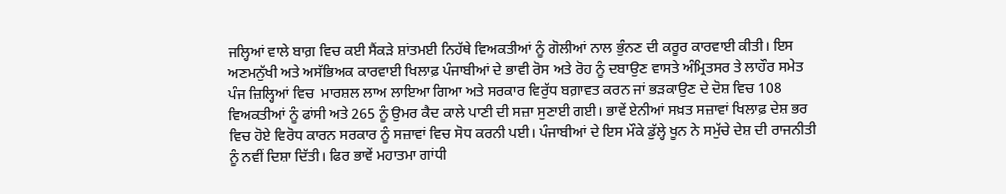ਜਲ੍ਹਿਆਂ ਵਾਲੇ ਬਾਗ਼ ਵਿਚ ਕਈ ਸੈਂਕੜੇ ਸ਼ਾਂਤਮਈ ਨਿਹੱਥੇ ਵਿਅਕਤੀਆਂ ਨੂੰ ਗੋਲੀਆਂ ਨਾਲ ਭੁੰਨਣ ਦੀ ਕਰੂਰ ਕਾਰਵਾਈ ਕੀਤੀ। ਇਸ ਅਣਮਨੁੱਖੀ ਅਤੇ ਅਸੱਭਿਅਕ ਕਾਰਵਾਈ ਖਿਲਾਫ਼ ਪੰਜਾਬੀਆਂ ਦੇ ਭਾਵੀ ਰੋਸ ਅਤੇ ਰੋਹ ਨੂੰ ਦਬਾਉਣ ਵਾਸਤੇ ਅੰਮ੍ਰਿਤਸਰ ਤੇ ਲਾਹੌਰ ਸਮੇਤ ਪੰਜ ਜ਼ਿਲ੍ਹਿਆਂ ਵਿਚ  ਮਾਰਸ਼ਲ ਲਾਅ ਲਾਇਆ ਗਿਆ ਅਤੇ ਸਰਕਾਰ ਵਿਰੁੱਧ ਬਗ਼ਾਵਤ ਕਰਨ ਜਾਂ ਭੜਕਾਉਣ ਦੇ ਦੋਸ਼ ਵਿਚ 108 ਵਿਅਕਤੀਆਂ ਨੂੰ ਫਾਂਸੀ ਅਤੇ 265 ਨੂੰ ਉਮਰ ਕੈਦ ਕਾਲੇ ਪਾਣੀ ਦੀ ਸਜ਼ਾ ਸੁਣਾਈ ਗਈ। ਭਾਵੇਂ ਏਨੀਆਂ ਸਖ਼ਤ ਸਜ਼ਾਵਾਂ ਖਿਲਾਫ਼ ਦੇਸ਼ ਭਰ ਵਿਚ ਹੋਏ ਵਿਰੋਧ ਕਾਰਨ ਸਰਕਾਰ ਨੂੰ ਸਜ਼ਾਵਾਂ ਵਿਚ ਸੋਧ ਕਰਨੀ ਪਈ। ਪੰਜਾਬੀਆਂ ਦੇ ਇਸ ਮੌਕੇ ਡੁੱਲ੍ਹੇ ਖੂਨ ਨੇ ਸਮੁੱਚੇ ਦੇਸ਼ ਦੀ ਰਾਜਨੀਤੀ ਨੂੰ ਨਵੀਂ ਦਿਸ਼ਾ ਦਿੱਤੀ। ਫਿਰ ਭਾਵੇਂ ਮਹਾਤਮਾ ਗਾਂਧੀ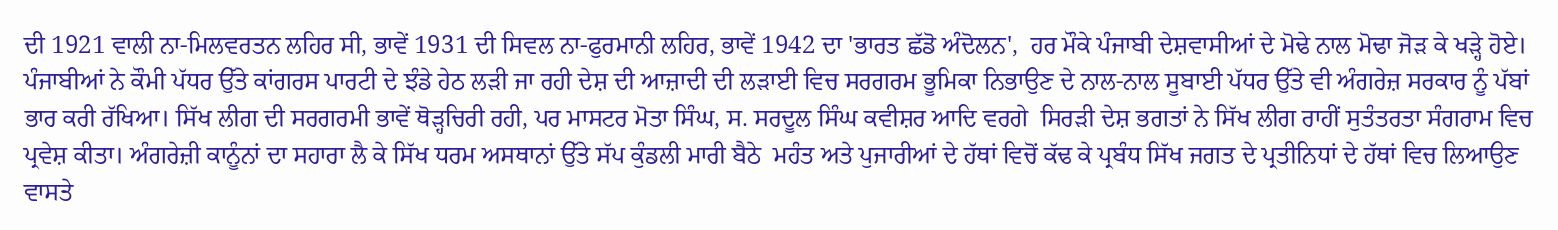ਦੀ 1921 ਵਾਲੀ ਨਾ-ਮਿਲਵਰਤਨ ਲਹਿਰ ਸੀ, ਭਾਵੇਂ 1931 ਦੀ ਸਿਵਲ ਨਾ-ਫੁਰਮਾਨੀ ਲਹਿਰ, ਭਾਵੇਂ 1942 ਦਾ 'ਭਾਰਤ ਛੱਡੋ ਅੰਦੋਲਨ',  ਹਰ ਮੌਕੇ ਪੰਜਾਬੀ ਦੇਸ਼ਵਾਸੀਆਂ ਦੇ ਮੋਢੇ ਨਾਲ ਮੋਢਾ ਜੋੜ ਕੇ ਖੜ੍ਹੇ ਹੋਏ।
ਪੰਜਾਬੀਆਂ ਨੇ ਕੌਮੀ ਪੱਧਰ ਉੱਤੇ ਕਾਂਗਰਸ ਪਾਰਟੀ ਦੇ ਝੰਡੇ ਹੇਠ ਲੜੀ ਜਾ ਰਹੀ ਦੇਸ਼ ਦੀ ਆਜ਼ਾਦੀ ਦੀ ਲੜਾਈ ਵਿਚ ਸਰਗਰਮ ਭੂਮਿਕਾ ਨਿਭਾਉਣ ਦੇ ਨਾਲ-ਨਾਲ ਸੂਬਾਈ ਪੱਧਰ ਉੱਤੇ ਵੀ ਅੰਗਰੇਜ਼ ਸਰਕਾਰ ਨੂੰ ਪੱਬਾਂ ਭਾਰ ਕਰੀ ਰੱਖਿਆ। ਸਿੱਖ ਲੀਗ ਦੀ ਸਰਗਰਮੀ ਭਾਵੇਂ ਥੋੜ੍ਹਚਿਰੀ ਰਹੀ, ਪਰ ਮਾਸਟਰ ਮੋਤਾ ਸਿੰਘ, ਸ. ਸਰਦੂਲ ਸਿੰਘ ਕਵੀਸ਼ਰ ਆਦਿ ਵਰਗੇ  ਸਿਰੜੀ ਦੇਸ਼ ਭਗਤਾਂ ਨੇ ਸਿੱਖ ਲੀਗ ਰਾਹੀਂ ਸੁਤੰਤਰਤਾ ਸੰਗਰਾਮ ਵਿਚ ਪ੍ਰਵੇਸ਼ ਕੀਤਾ। ਅੰਗਰੇਜ਼ੀ ਕਾਨੂੰਨਾਂ ਦਾ ਸਹਾਰਾ ਲੈ ਕੇ ਸਿੱਖ ਧਰਮ ਅਸਥਾਨਾਂ ਉੱਤੇ ਸੱਪ ਕੁੰਡਲੀ ਮਾਰੀ ਬੈਠੇ  ਮਹੰਤ ਅਤੇ ਪੁਜਾਰੀਆਂ ਦੇ ਹੱਥਾਂ ਵਿਚੋਂ ਕੱਢ ਕੇ ਪ੍ਰਬੰਧ ਸਿੱਖ ਜਗਤ ਦੇ ਪ੍ਰਤੀਨਿਧਾਂ ਦੇ ਹੱਥਾਂ ਵਿਚ ਲਿਆਉਣ ਵਾਸਤੇ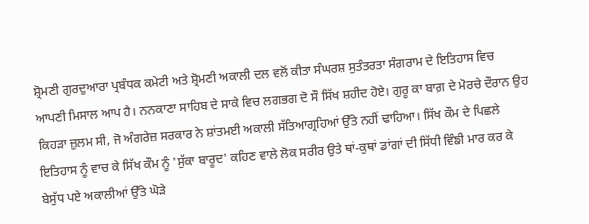ਸ਼੍ਰੋਮਣੀ ਗੁਰਦੁਆਰਾ ਪ੍ਰਬੰਧਕ ਕਮੇਟੀ ਅਤੇ ਸ਼੍ਰੋਮਣੀ ਅਕਾਲੀ ਦਲ ਵਲੋਂ ਕੀਤਾ ਸੰਘਰਸ਼ ਸੁਤੰਤਰਤਾ ਸੰਗਰਾਮ ਦੇ ਇਤਿਹਾਸ ਵਿਚ ਆਪਣੀ ਮਿਸਾਲ ਆਪ ਹੈ। ਨਨਕਾਣਾ ਸਾਹਿਬ ਦੇ ਸਾਕੇ ਵਿਚ ਲਗਭਗ ਦੋ ਸੌ ਸਿੱਖ ਸ਼ਹੀਦ ਹੋਏ। ਗੁਰੂ ਕਾ ਬਾਗ਼ ਦੇ ਮੋਰਚੇ ਦੌਰਾਨ ਉਹ ਕਿਹੜਾ ਜ਼ੁਲਮ ਸੀ, ਜੋ ਅੰਗਰੇਜ਼ ਸਰਕਾਰ ਨੇ ਸ਼ਾਂਤਮਈ ਅਕਾਲੀ ਸੱਤਿਆਗ੍ਰਹਿਆਂ ਉੱਤੇ ਨਹੀਂ ਢਾਹਿਆ। ਸਿੱਖ ਕੌਮ ਦੇ ਪਿਛਲੇ ਇਤਿਹਾਸ ਨੂੰ ਵਾਚ ਕੇ ਸਿੱਖ ਕੌਮ ਨੂੰ 'ਸੁੱਕਾ ਬਾਰੂਦ' ਕਹਿਣ ਵਾਲੇ ਲੋਕ ਸਰੀਰ ਉਤੇ ਥਾਂ-ਕੁਥਾਂ ਡਾਂਗਾਂ ਦੀ ਸਿੱਧੀ ਵਿੰਙੀ ਮਾਰ ਕਰ ਕੇ ਬੇਸੁੱਧ ਪਏ ਅਕਾਲੀਆਂ ਉੱਤੇ ਘੋੜੇ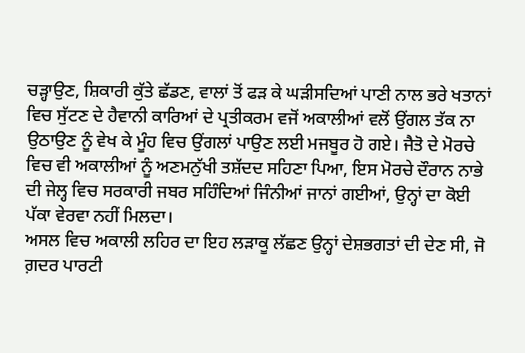ਚੜ੍ਹਾਉਣ, ਸ਼ਿਕਾਰੀ ਕੁੱਤੇ ਛੱਡਣ, ਵਾਲਾਂ ਤੋਂ ਫੜ ਕੇ ਘੜੀਸਦਿਆਂ ਪਾਣੀ ਨਾਲ ਭਰੇ ਖਤਾਨਾਂ ਵਿਚ ਸੁੱਟਣ ਦੇ ਹੈਵਾਨੀ ਕਾਰਿਆਂ ਦੇ ਪ੍ਰਤੀਕਰਮ ਵਜੋਂ ਅਕਾਲੀਆਂ ਵਲੋਂ ਉਂਗਲ ਤੱਕ ਨਾ ਉਠਾਉਣ ਨੂੰ ਵੇਖ ਕੇ ਮੂੰਹ ਵਿਚ ਉਂਗਲਾਂ ਪਾਉਣ ਲਈ ਮਜਬੂਰ ਹੋ ਗਏ। ਜੈਤੋ ਦੇ ਮੋਰਚੇ ਵਿਚ ਵੀ ਅਕਾਲੀਆਂ ਨੂੰ ਅਣਮਨੁੱਖੀ ਤਸ਼ੱਦਦ ਸਹਿਣਾ ਪਿਆ, ਇਸ ਮੋਰਚੇ ਦੌਰਾਨ ਨਾਭੇ ਦੀ ਜੇਲ੍ਹ ਵਿਚ ਸਰਕਾਰੀ ਜਬਰ ਸਹਿੰਦਿਆਂ ਜਿੰਨੀਆਂ ਜਾਨਾਂ ਗਈਆਂ, ਉਨ੍ਹਾਂ ਦਾ ਕੋਈ ਪੱਕਾ ਵੇਰਵਾ ਨਹੀਂ ਮਿਲਦਾ।
ਅਸਲ ਵਿਚ ਅਕਾਲੀ ਲਹਿਰ ਦਾ ਇਹ ਲੜਾਕੂ ਲੱਛਣ ਉਨ੍ਹਾਂ ਦੇਸ਼ਭਗਤਾਂ ਦੀ ਦੇਣ ਸੀ, ਜੋ ਗ਼ਦਰ ਪਾਰਟੀ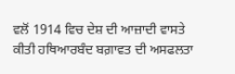ਵਲੋਂ 1914 ਵਿਚ ਦੇਸ਼ ਦੀ ਆਜ਼ਾਦੀ ਵਾਸਤੇ ਕੀਤੀ ਹਥਿਆਰਬੰਦ ਬਗ਼ਾਵਤ ਦੀ ਅਸਫਲਤਾ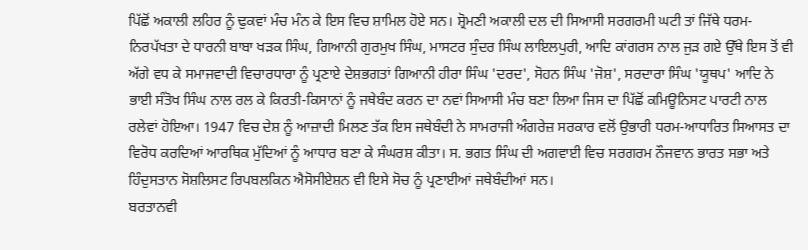ਪਿੱਛੋਂ ਅਕਾਲੀ ਲਹਿਰ ਨੂੰ ਢੁਕਵਾਂ ਮੰਚ ਮੰਨ ਕੇ ਇਸ ਵਿਚ ਸ਼ਾਮਿਲ ਹੋਏ ਸਨ। ਸ਼੍ਰੋਮਣੀ ਅਕਾਲੀ ਦਲ ਦੀ ਸਿਆਸੀ ਸਰਗਰਮੀ ਘਟੀ ਤਾਂ ਜਿੱਥੇ ਧਰਮ-ਨਿਰਪੱਖਤਾ ਦੇ ਧਾਰਨੀ ਬਾਬਾ ਖੜਕ ਸਿੰਘ, ਗਿਆਨੀ ਗੁਰਮੁਖ ਸਿੰਘ, ਮਾਸਟਰ ਸੁੰਦਰ ਸਿੰਘ ਲਾਇਲਪੁਰੀ, ਆਦਿ ਕਾਂਗਰਸ ਨਾਲ ਜੁੜ ਗਏ ਉੱਥੇ ਇਸ ਤੋਂ ਵੀ ਅੱਗੇ ਵਧ ਕੇ ਸਮਾਜਵਾਦੀ ਵਿਚਾਰਧਾਰਾ ਨੂੰ ਪ੍ਰਣਾਏ ਦੇਸ਼ਭਗਤਾਂ ਗਿਆਨੀ ਹੀਰਾ ਸਿੰਘ 'ਦਰਦ', ਸੋਹਨ ਸਿੰਘ 'ਜੋਸ਼', ਸਰਦਾਰਾ ਸਿੰਘ 'ਯੂਥਪ' ਆਦਿ ਨੇ ਭਾਈ ਸੰਤੋਖ ਸਿੰਘ ਨਾਲ ਰਲ ਕੇ ਕਿਰਤੀ-ਕਿਸਾਨਾਂ ਨੂੰ ਜਥੇਬੰਦ ਕਰਨ ਦਾ ਨਵਾਂ ਸਿਆਸੀ ਮੰਚ ਬਣਾ ਲਿਆ ਜਿਸ ਦਾ ਪਿੱਛੋਂ ਕਮਿਊਨਿਸਟ ਪਾਰਟੀ ਨਾਲ ਰਲੇਵਾਂ ਹੋਇਆ। 1947 ਵਿਚ ਦੇਸ਼ ਨੂੰ ਆਜ਼ਾਦੀ ਮਿਲਣ ਤੱਕ ਇਸ ਜਥੇਬੰਦੀ ਨੇ ਸਾਮਰਾਜੀ ਅੰਗਰੇਜ਼ ਸਰਕਾਰ ਵਲੋਂ ਉਭਾਰੀ ਧਰਮ-ਆਧਾਰਿਤ ਸਿਆਸਤ ਦਾ ਵਿਰੋਧ ਕਰਦਿਆਂ ਆਰਥਿਕ ਮੁੱਦਿਆਂ ਨੂੰ ਆਧਾਰ ਬਣਾ ਕੇ ਸੰਘਰਸ਼ ਕੀਤਾ। ਸ. ਭਗਤ ਸਿੰਘ ਦੀ ਅਗਵਾਈ ਵਿਚ ਸਰਗਰਮ ਨੌਜਵਾਨ ਭਾਰਤ ਸਭਾ ਅਤੇ ਹਿੰਦੁਸਤਾਨ ਸੋਸ਼ਲਿਸਟ ਰਿਪਬਲਕਿਨ ਐਸੋਸੀਏਸ਼ਨ ਵੀ ਇਸੇ ਸੋਚ ਨੂੰ ਪ੍ਰਣਾਈਆਂ ਜਥੇਬੰਦੀਆਂ ਸਨ।
ਬਰਤਾਨਵੀ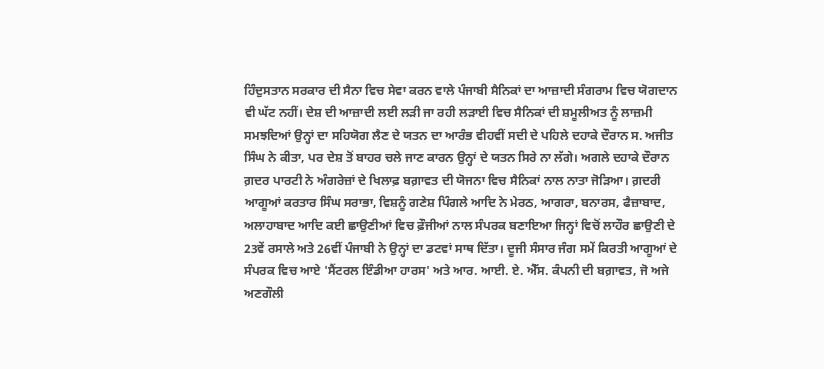ਹਿੰਦੁਸਤਾਨ ਸਰਕਾਰ ਦੀ ਸੈਨਾ ਵਿਚ ਸੇਵਾ ਕਰਨ ਵਾਲੇ ਪੰਜਾਬੀ ਸੈਨਿਕਾਂ ਦਾ ਆਜ਼ਾਦੀ ਸੰਗਰਾਮ ਵਿਚ ਯੋਗਦਾਨ ਵੀ ਘੱਟ ਨਹੀਂ। ਦੇਸ਼ ਦੀ ਆਜ਼ਾਦੀ ਲਈ ਲੜੀ ਜਾ ਰਹੀ ਲੜਾਈ ਵਿਚ ਸੈਨਿਕਾਂ ਦੀ ਸ਼ਮੂਲੀਅਤ ਨੂੰ ਲਾਜ਼ਮੀ ਸਮਝਦਿਆਂ ਉਨ੍ਹਾਂ ਦਾ ਸਹਿਯੋਗ ਲੈਣ ਦੇ ਯਤਨ ਦਾ ਆਰੰਭ ਵੀਹਵੀਂ ਸਦੀ ਦੇ ਪਹਿਲੇ ਦਹਾਕੇ ਦੌਰਾਨ ਸ. ਅਜੀਤ ਸਿੰਘ ਨੇ ਕੀਤਾ, ਪਰ ਦੇਸ਼ ਤੋਂ ਬਾਹਰ ਚਲੇ ਜਾਣ ਕਾਰਨ ਉਨ੍ਹਾਂ ਦੇ ਯਤਨ ਸਿਰੇ ਨਾ ਲੱਗੇ। ਅਗਲੇ ਦਹਾਕੇ ਦੌਰਾਨ ਗ਼ਦਰ ਪਾਰਟੀ ਨੇ ਅੰਗਰੇਜ਼ਾਂ ਦੇ ਖਿਲਾਫ਼ ਬਗ਼ਾਵਤ ਦੀ ਯੋਜਨਾ ਵਿਚ ਸੈਨਿਕਾਂ ਨਾਲ ਨਾਤਾ ਜੋੜਿਆ। ਗ਼ਦਰੀ ਆਗੂਆਂ ਕਰਤਾਰ ਸਿੰਘ ਸਰਾਭਾ, ਵਿਸ਼ਨੂੰ ਗਣੇਸ਼ ਪਿੰਗਲੇ ਆਦਿ ਨੇ ਮੇਰਠ, ਆਗਰਾ, ਬਨਾਰਸ, ਫੈਜ਼ਾਬਾਦ, ਅਲਾਹਾਬਾਦ ਆਦਿ ਕਈ ਛਾਉਣੀਆਂ ਵਿਚ ਫ਼ੌਜੀਆਂ ਨਾਲ ਸੰਪਰਕ ਬਣਾਇਆ ਜਿਨ੍ਹਾਂ ਵਿਚੋਂ ਲਾਹੌਰ ਛਾਉਣੀ ਦੇ 23ਵੇਂ ਰਸਾਲੇ ਅਤੇ 26ਵੀਂ ਪੰਜਾਬੀ ਨੇ ਉਨ੍ਹਾਂ ਦਾ ਡਟਵਾਂ ਸਾਥ ਦਿੱਤਾ। ਦੂਜੀ ਸੰਸਾਰ ਜੰਗ ਸਮੇਂ ਕਿਰਤੀ ਆਗੂਆਂ ਦੇ ਸੰਪਰਕ ਵਿਚ ਆਏ 'ਸੈਂਟਰਲ ਇੰਡੀਆ ਹਾਰਸ' ਅਤੇ ਆਰ. ਆਈ. ਏ. ਐੱਸ. ਕੰਪਨੀ ਦੀ ਬਗ਼ਾਵਤ, ਜੋ ਅਜੇ ਅਣਗੌਲੀ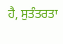ਹੈ, ਸੁਤੰਤਰਤਾ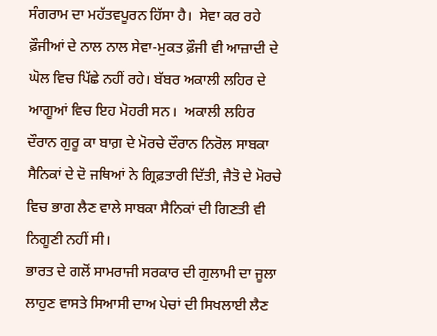ਸੰਗਰਾਮ ਦਾ ਮਹੱਤਵਪੂਰਨ ਹਿੱਸਾ ਹੈ।  ਸੇਵਾ ਕਰ ਰਹੇ ਫ਼ੌਜੀਆਂ ਦੇ ਨਾਲ ਨਾਲ ਸੇਵਾ-ਮੁਕਤ ਫ਼ੌਜੀ ਵੀ ਆਜ਼ਾਦੀ ਦੇ ਘੋਲ ਵਿਚ ਪਿੱਛੇ ਨਹੀਂ ਰਹੇ। ਬੱਬਰ ਅਕਾਲੀ ਲਹਿਰ ਦੇ ਆਗੂਆਂ ਵਿਚ ਇਹ ਮੋਹਰੀ ਸਨ।  ਅਕਾਲੀ ਲਹਿਰ ਦੌਰਾਨ ਗੁਰੂ ਕਾ ਬਾਗ਼ ਦੇ ਮੋਰਚੇ ਦੌਰਾਨ ਨਿਰੋਲ ਸਾਬਕਾ ਸੈਨਿਕਾਂ ਦੇ ਦੋ ਜਥਿਆਂ ਨੇ ਗ੍ਰਿਫ਼ਤਾਰੀ ਦਿੱਤੀ, ਜੈਤੋ ਦੇ ਮੋਰਚੇ ਵਿਚ ਭਾਗ ਲੈਣ ਵਾਲੇ ਸਾਬਕਾ ਸੈਨਿਕਾਂ ਦੀ ਗਿਣਤੀ ਵੀ ਨਿਗੂਣੀ ਨਹੀਂ ਸੀ।
ਭਾਰਤ ਦੇ ਗਲੋਂ ਸਾਮਰਾਜੀ ਸਰਕਾਰ ਦੀ ਗੁਲਾਮੀ ਦਾ ਜੂਲਾ ਲਾਹੁਣ ਵਾਸਤੇ ਸਿਆਸੀ ਦਾਅ ਪੇਚਾਂ ਦੀ ਸਿਖਲਾਈ ਲੈਣ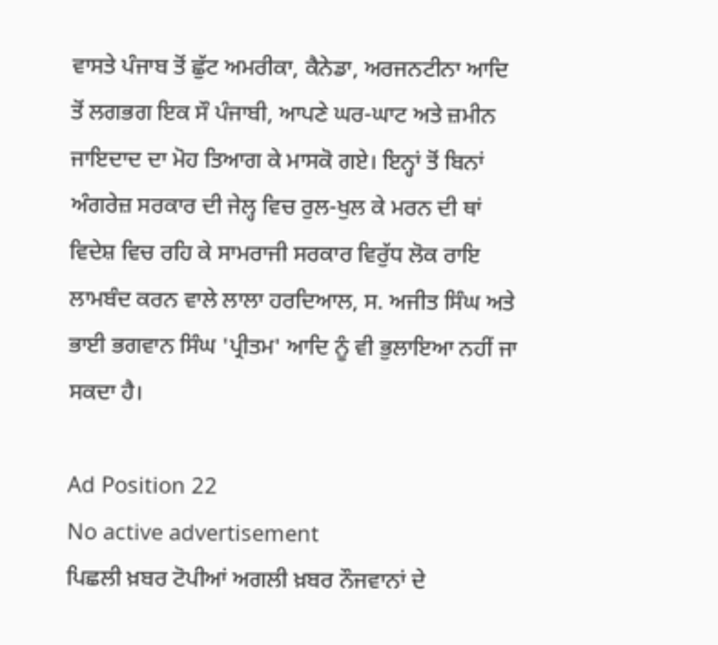ਵਾਸਤੇ ਪੰਜਾਬ ਤੋਂ ਛੁੱਟ ਅਮਰੀਕਾ, ਕੈਨੇਡਾ, ਅਰਜਨਟੀਨਾ ਆਦਿ ਤੋਂ ਲਗਭਗ ਇਕ ਸੌ ਪੰਜਾਬੀ, ਆਪਣੇ ਘਰ-ਘਾਟ ਅਤੇ ਜ਼ਮੀਨ ਜਾਇਦਾਦ ਦਾ ਮੋਹ ਤਿਆਗ ਕੇ ਮਾਸਕੋ ਗਏ। ਇਨ੍ਹਾਂ ਤੋਂ ਬਿਨਾਂ ਅੰਗਰੇਜ਼ ਸਰਕਾਰ ਦੀ ਜੇਲ੍ਹ ਵਿਚ ਰੁਲ-ਖੁਲ ਕੇ ਮਰਨ ਦੀ ਥਾਂ ਵਿਦੇਸ਼ ਵਿਚ ਰਹਿ ਕੇ ਸਾਮਰਾਜੀ ਸਰਕਾਰ ਵਿਰੁੱਧ ਲੋਕ ਰਾਇ ਲਾਮਬੰਦ ਕਰਨ ਵਾਲੇ ਲਾਲਾ ਹਰਦਿਆਲ, ਸ. ਅਜੀਤ ਸਿੰਘ ਅਤੇ ਭਾਈ ਭਗਵਾਨ ਸਿੰਘ 'ਪ੍ਰੀਤਮ' ਆਦਿ ਨੂੰ ਵੀ ਭੁਲਾਇਆ ਨਹੀਂ ਜਾ ਸਕਦਾ ਹੈ।

Ad Position 22
No active advertisement
ਪਿਛਲੀ ਖ਼ਬਰ ਟੋਪੀਆਂ ਅਗਲੀ ਖ਼ਬਰ ਨੌਜਵਾਨਾਂ ਦੇ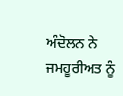ਅੰਦੋਲਨ ਨੇ ਜਮਹੂਰੀਅਤ ਨੂੰ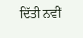ਦਿੱਤੀ ਨਵੀਂ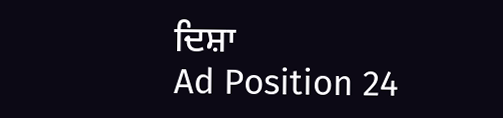ਦਿਸ਼ਾ
Ad Position 24